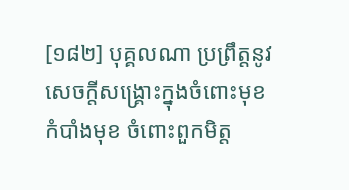[១៨២] បុគ្គលណា ប្រព្រឹត្តនូវសេចក្តីសង្រ្គោះក្នុងចំពោះមុខ កំបាំងមុខ ចំពោះពួកមិត្ត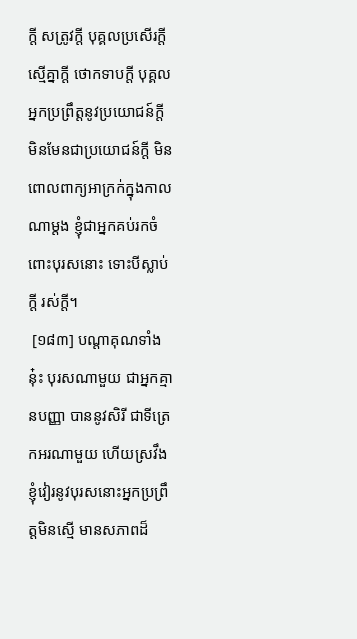ក្តី សត្រូវក្តី បុគ្គលប្រសើរក្តី ស្មើគ្នាក្តី ថោកទាបក្តី បុគ្គលអ្នកប្រព្រឹត្តនូវប្រយោជន៍ក្តី មិនមែនជាប្រយោជន៍ក្តី មិនពោលពាក្យអាក្រក់ក្នុងកាលណាម្តង ខ្ញុំជាអ្នកគប់រកចំពោះបុរសនោះ ទោះបីស្លាប់ក្តី រស់ក្តី។
 [១៨៣] បណ្តាគុណទាំងនុ៎ះ បុរសណាមួយ ជាអ្នកគ្មានបញ្ញា បាននូវសិរី ជាទីត្រេកអរណាមួយ ហើយស្រវឹង ខ្ញុំវៀរនូវបុរសនោះអ្នកប្រព្រឹត្តមិនស្មើ មានសភាពដ៏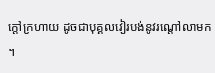ក្តៅក្រហាយ ដូចជាបុគ្គលវៀរបង់នូវរណ្តៅលាមក។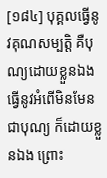[១៨៤] បុគ្គលធ្វើនូវគុណសម្បត្តិ គឺបុណ្យដោយខ្លួនឯង ធ្វើនូវអំពើមិនមែនជាបុណ្យ ក៏ដោយខ្លួនឯង ព្រោះ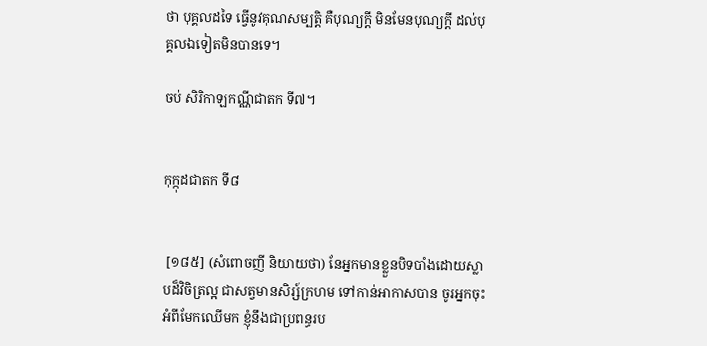ថា បុគ្គលដទៃ ធ្វើនូវគុណសម្បត្តិ គឺបុណ្យក្តី មិនមែនបុណ្យក្តី ដល់បុគ្គលឯទៀតមិនបានទេ។

ចប់ សិរិកាឡកណ្ណីជាតក ទី៧។


កុក្កុដជាតក ទី៨


 [១៨៥] (សំពោចញី និយាយថា) នែអ្នកមានខ្លួនបិទបាំងដោយស្លាបដ៏វិចិត្រល្អ ជាសត្វមានសិរ្ស៍ក្រហម ទៅកាន់អាកាសបាន ចូរអ្នកចុះអំពីមែកឈើមក ខ្ញុំនឹងជាប្រពន្ធរប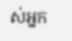ស់អ្នក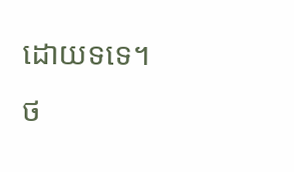ដោយទទេ។
ថ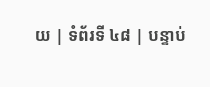យ | ទំព័រទី ៤៨ | បន្ទាប់